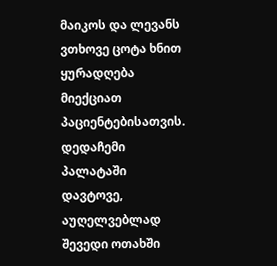მაიკოს და ლევანს ვთხოვე ცოტა ხნით ყურადღება მიექციათ პაციენტებისათვის. დედაჩემი პალატაში დავტოვე, აუღელვებლად შევედი ოთახში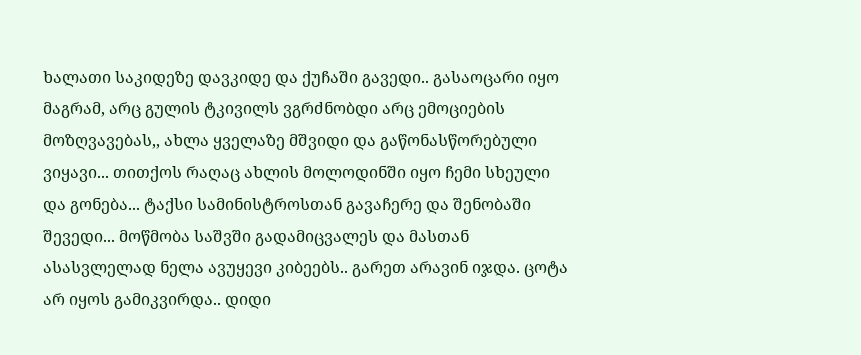ხალათი საკიდეზე დავკიდე და ქუჩაში გავედი.. გასაოცარი იყო მაგრამ, არც გულის ტკივილს ვგრძნობდი არც ემოციების მოზღვავებას,, ახლა ყველაზე მშვიდი და გაწონასწორებული ვიყავი... თითქოს რაღაც ახლის მოლოდინში იყო ჩემი სხეული და გონება... ტაქსი სამინისტროსთან გავაჩერე და შენობაში შევედი... მოწმობა საშვში გადამიცვალეს და მასთან ასასვლელად ნელა ავუყევი კიბეებს.. გარეთ არავინ იჯდა. ცოტა არ იყოს გამიკვირდა.. დიდი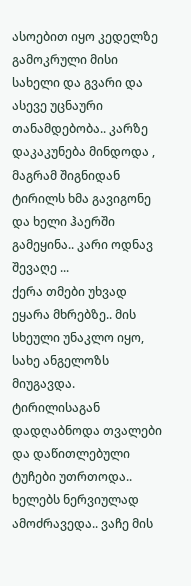ასოებით იყო კედელზე გამოკრული მისი სახელი და გვარი და ასევე უცნაური თანამდებობა.. კარზე დაკაკუნება მინდოდა , მაგრამ შიგნიდან ტირილს ხმა გავიგონე და ხელი ჰაერში გამეყინა.. კარი ოდნავ შევაღე ...
ქერა თმები უხვად ეყარა მხრებზე.. მის სხეული უნაკლო იყო, სახე ანგელოზს მიუგავდა. ტირილისაგან დადღაბნოდა თვალები და დაწითლებული ტუჩები უთრთოდა.. ხელებს ნერვიულად ამოძრავედა.. ვაჩე მის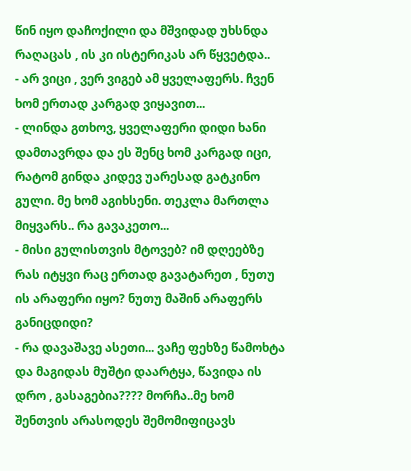წინ იყო დაჩოქილი და მშვიდად უხსნდა რაღაცას , ის კი ისტერიკას არ წყვეტდა..
- არ ვიცი , ვერ ვიგებ ამ ყველაფერს. ჩვენ ხომ ერთად კარგად ვიყავით...
- ლინდა გთხოვ, ყველაფერი დიდი ხანი დამთავრდა და ეს შენც ხომ კარგად იცი, რატომ გინდა კიდევ უარესად გატკინო გული. მე ხომ აგიხსენი. თეკლა მართლა მიყვარს.. რა გავაკეთო...
- მისი გულისთვის მტოვებ? იმ დღეებზე რას იტყვი რაც ერთად გავატარეთ , ნუთუ ის არაფერი იყო? ნუთუ მაშინ არაფერს განიცდიდი?
- რა დავაშავე ასეთი... ვაჩე ფეხზე წამოხტა და მაგიდას მუშტი დაარტყა, წავიდა ის დრო , გასაგებია???? მორჩა..მე ხომ შენთვის არასოდეს შემომიფიცავს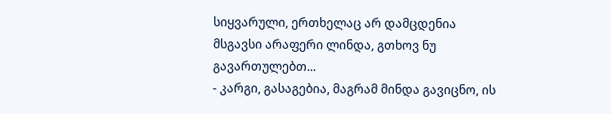სიყვარული, ერთხელაც არ დამცდენია მსგავსი არაფერი ლინდა, გთხოვ ნუ გავართულებთ...
- კარგი, გასაგებია, მაგრამ მინდა გავიცნო, ის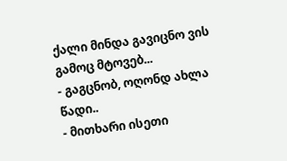ქალი მინდა გავიცნო ვის გამოც მტოვებ...
- გაგცნობ, ოღონდ ახლა წადი..
- მითხარი ისეთი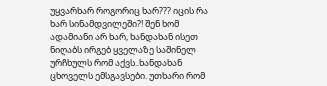უყვარხარ როგორიც ხარ??? იცის რა ხარ სინამდვილეში?! შენ ხომ ადამიანი არ ხარ, ხანდახან ისეთ ნიღაბს ირგებ ყველაზე საშინელ ურჩხულს რომ აქვს..ხანდახან ცხოველს ემსგავსები. უთხარი რომ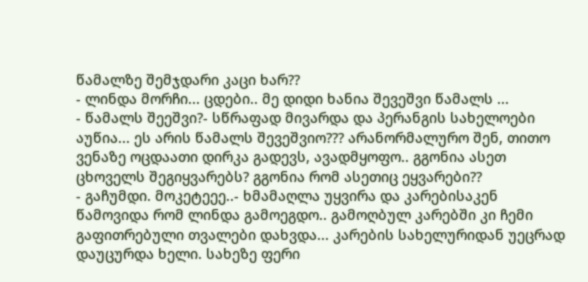წამალზე შემჯდარი კაცი ხარ??
- ლინდა მორჩი... ცდები.. მე დიდი ხანია შევეშვი წამალს ...
- წამალს შეეშვი?- სწრაფად მივარდა და პერანგის სახელოები აუწია... ეს არის წამალს შევეშვიო??? არანორმალურო შენ, თითო ვენაზე ოცდაათი დირკა გადევს, ავადმყოფო.. გგონია ასეთ ცხოველს შეგიყვარებს? გგონია რომ ასეთიც ეყვარები??
- გაჩუმდი. მოკეტეეე..- ხმამაღლა უყვირა და კარებისაკენ წამოვიდა რომ ლინდა გამოეგდო.. გამოღბულ კარებში კი ჩემი გაფითრებული თვალები დახვდა... კარების სახელურიდან უეცრად დაუცურდა ხელი. სახეზე ფერი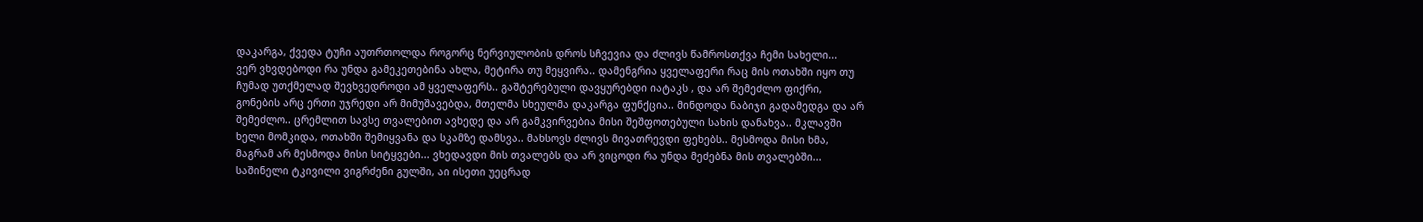დაკარგა, ქვედა ტუჩი აუთრთოლდა როგორც ნერვიულობის დროს სჩვევია და ძლივს წამროსთქვა ჩემი სახელი...
ვერ ვხვდებოდი რა უნდა გამეკეთებინა ახლა, მეტირა თუ მეყვირა.. დამენგრია ყველაფერი რაც მის ოთახში იყო თუ ჩუმად უთქმელად შევხვედროდი ამ ყველაფერს.. გაშტერებული დავყურებდი იატაკს , და არ შემეძლო ფიქრი, გონების არც ერთი უჯრედი არ მიმუშავებდა, მთელმა სხეულმა დაკარგა ფუნქცია.. მინდოდა ნაბიჯი გადამედგა და არ შემეძლო.. ცრემლით სავსე თვალებით ავხედე და არ გამკვირვებია მისი შეშფოთებული სახის დანახვა.. მკლავში ხელი მომკიდა, ოთახში შემიყვანა და სკამზე დამსვა.. მახსოვს ძლივს მივათრევდი ფეხებს.. მესმოდა მისი ხმა, მაგრამ არ მესმოდა მისი სიტყვები... ვხედავდი მის თვალებს და არ ვიცოდი რა უნდა მეძებნა მის თვალებში...
საშინელი ტკივილი ვიგრძენი გულში, აი ისეთი უეცრად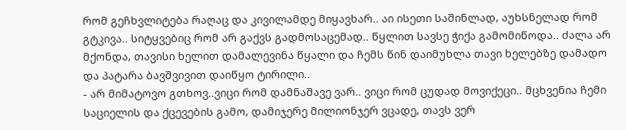რომ გეჩხვლიტება რაღაც და კივილამდე მიყავხარ.. აი ისეთი საშინლად, აუხსნელად რომ გტკივა.. სიტყვებიც რომ არ გაქვს გადმოსაცემად.. წყლით სავსე ჭიქა გამომიწოდა.. ძალა არ მქონდა, თავისი ხელით დამალევინა წყალი და ჩემს წინ დაიმუხლა თავი ხელებზე დამადო და პატარა ბავშვივით დაიწყო ტირილი..
- არ მიმატოვო გთხოვ..ვიცი რომ დამნაშავე ვარ.. ვიცი რომ ცუდად მოვიქეცი.. მცხვენია ჩემი საციელის და ქცევების გამო, დამიჯერე მილიონჯერ ვცადე, თავს ვერ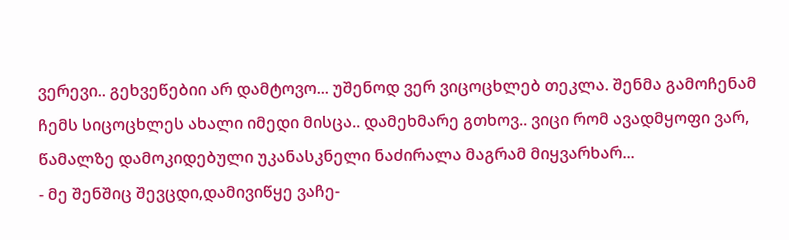ვერევი.. გეხვეწებიი არ დამტოვო... უშენოდ ვერ ვიცოცხლებ თეკლა. შენმა გამოჩენამ ჩემს სიცოცხლეს ახალი იმედი მისცა.. დამეხმარე გთხოვ.. ვიცი რომ ავადმყოფი ვარ, წამალზე დამოკიდებული უკანასკნელი ნაძირალა მაგრამ მიყვარხარ...
- მე შენშიც შევცდი,დამივიწყე ვაჩე-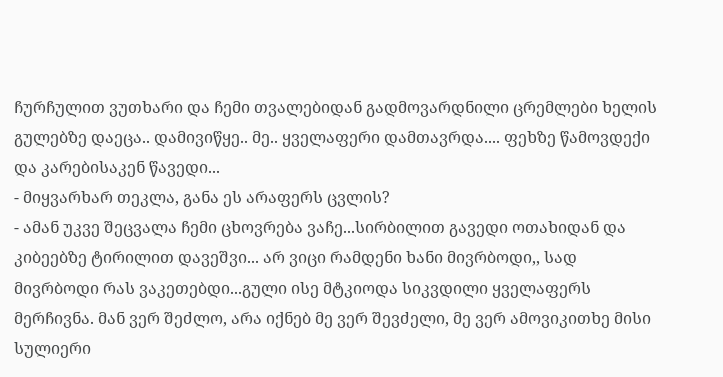ჩურჩულით ვუთხარი და ჩემი თვალებიდან გადმოვარდნილი ცრემლები ხელის გულებზე დაეცა.. დამივიწყე.. მე.. ყველაფერი დამთავრდა.... ფეხზე წამოვდექი და კარებისაკენ წავედი...
- მიყვარხარ თეკლა, განა ეს არაფერს ცვლის?
- ამან უკვე შეცვალა ჩემი ცხოვრება ვაჩე...სირბილით გავედი ოთახიდან და კიბეებზე ტირილით დავეშვი... არ ვიცი რამდენი ხანი მივრბოდი,, სად მივრბოდი რას ვაკეთებდი...გული ისე მტკიოდა სიკვდილი ყველაფერს მერჩივნა. მან ვერ შეძლო, არა იქნებ მე ვერ შევძელი, მე ვერ ამოვიკითხე მისი სულიერი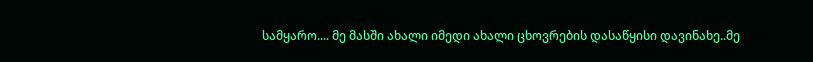სამყარო.... მე მასში ახალი იმედი ახალი ცხოვრების დასაწყისი დავინახე..მე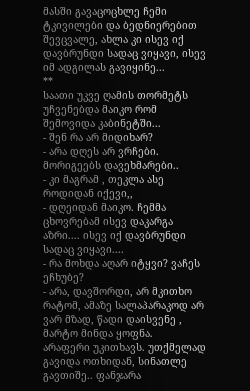მასში გავაცოცხლე ჩემი ტკივილები და ბედნიერებით შევცვალე, ახლა კი ისევ იქ დავბრუნდი სადაც ვიყავი, ისევ იმ ადგილას გავიყინე...
**
საათი უკვე ღამის თორმეტს უჩვენებდა მაიკო რომ შემოვიდა კაბინეტში...
- შენ რა არ მიდიხარ?
- არა დღეს არ ვრჩები. მორიგეებს დავეხმარები..
- კი მაგრამ , თეკლა ასე როდიდან იქევი,,
- დღეიდან მაიკო. ჩემმა ცხოვრებამ ისევ დაკარგა აზრი.... ისევ იქ დავბრუნდი სადაც ვიყავი....
- რა მოხდა აღარ იტყვი? ვაჩეს ეჩხუბე?
- არა, დავშორდი, არ მკითხო რატომ, ამაზე სალაპარაკოდ არ ვარ მზად, წადი დაისვენე , მარტო მინდა ყოფნა.
არაფერი უკითხავს. უთქმელად გავიდა ოთხიდან, სინათლე გავთიშე.. ფანჯარა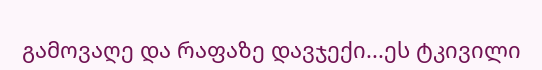გამოვაღე და რაფაზე დავჯექი...ეს ტკივილი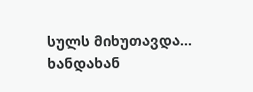სულს მიხუთავდა...
ხანდახან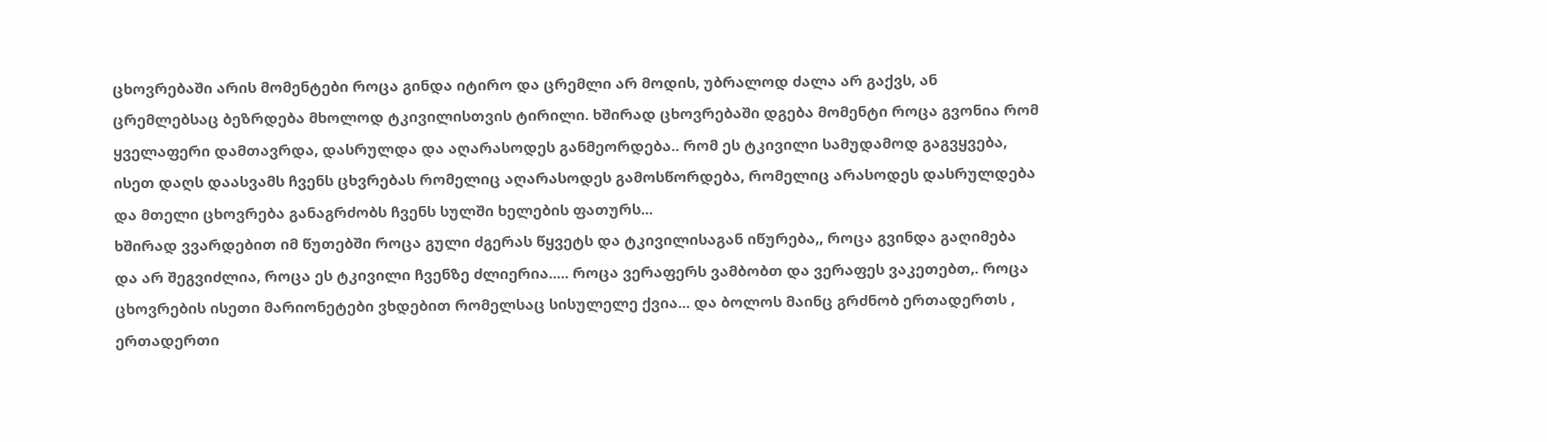ცხოვრებაში არის მომენტები როცა გინდა იტირო და ცრემლი არ მოდის, უბრალოდ ძალა არ გაქვს, ან ცრემლებსაც ბეზრდება მხოლოდ ტკივილისთვის ტირილი. ხშირად ცხოვრებაში დგება მომენტი როცა გვონია რომ ყველაფერი დამთავრდა, დასრულდა და აღარასოდეს განმეორდება.. რომ ეს ტკივილი სამუდამოდ გაგვყვება, ისეთ დაღს დაასვამს ჩვენს ცხვრებას რომელიც აღარასოდეს გამოსწორდება, რომელიც არასოდეს დასრულდება და მთელი ცხოვრება განაგრძობს ჩვენს სულში ხელების ფათურს...
ხშირად ვვარდებით იმ წუთებში როცა გული ძგერას წყვეტს და ტკივილისაგან იწურება,, როცა გვინდა გაღიმება და არ შეგვიძლია, როცა ეს ტკივილი ჩვენზე ძლიერია..... როცა ვერაფერს ვამბობთ და ვერაფეს ვაკეთებთ,. როცა ცხოვრების ისეთი მარიონეტები ვხდებით რომელსაც სისულელე ქვია... და ბოლოს მაინც გრძნობ ერთადერთს , ერთადერთი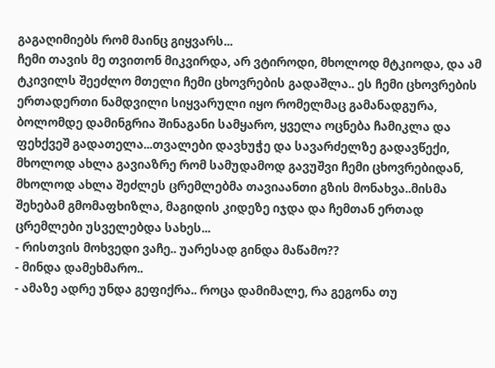გაგაღიმიებს რომ მაინც გიყვარს...
ჩემი თავის მე თვითონ მიკვირდა, არ ვტიროდი, მხოლოდ მტკიოდა, და ამ ტკივილს შეეძლო მთელი ჩემი ცხოვრების გადაშლა.. ეს ჩემი ცხოვრების ერთადერთი ნამდვილი სიყვარული იყო რომელმაც გამანადგურა, ბოლომდე დამინგრია შინაგანი სამყარო, ყველა ოცნება ჩამიკლა და ფეხქვეშ გადათელა...თვალები დავხუჭე და სავარძელზე გადავწექი, მხოლოდ ახლა გავიაზრე რომ სამუდამოდ გავუშვი ჩემი ცხოვრებიდან, მხოლოდ ახლა შეძლეს ცრემლებმა თავიაანთი გზის მონახვა..მისმა შეხებამ გმომაფხიზლა, მაგიდის კიდეზე იჯდა და ჩემთან ერთად ცრემლები უსველებდა სახეს...
- რისთვის მოხვედი ვაჩე.. უარესად გინდა მაწამო??
- მინდა დამეხმარო..
- ამაზე ადრე უნდა გეფიქრა.. როცა დამიმალე, რა გეგონა თუ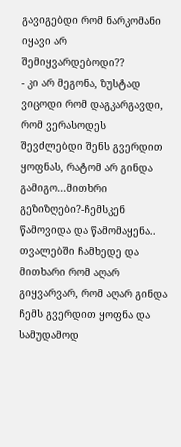გავიგებდი რომ ნარკომანი იყავი არ შემიყვარდებოდი??
- კი არ მეგონა, ზუსტად ვიცოდი რომ დაგკარგავდი, რომ ვერასოდეს შევძლებდი შენს გვერდით ყოფნას, რატომ არ გინდა გამიგო...მითხრი გეზიზღები?-ჩემსკენ წამოვიდა და წამომაყენა.. თვალებში ჩამხედე და მითხარი რომ აღარ გიყვარვარ, რომ აღარ გინდა ჩემს გვერდით ყოფნა და სამუდამოდ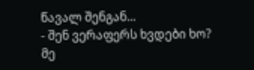წავალ შენგან...
- შენ ვერაფერს ხვდები ხო? მე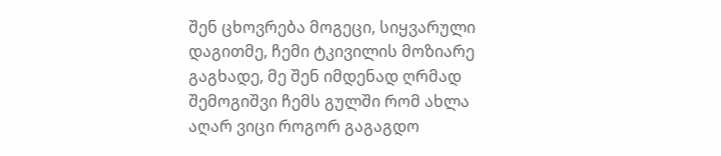შენ ცხოვრება მოგეცი, სიყვარული დაგითმე, ჩემი ტკივილის მოზიარე გაგხადე, მე შენ იმდენად ღრმად შემოგიშვი ჩემს გულში რომ ახლა აღარ ვიცი როგორ გაგაგდო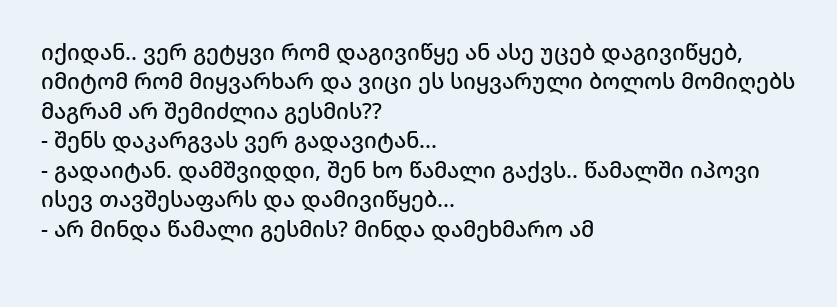იქიდან.. ვერ გეტყვი რომ დაგივიწყე ან ასე უცებ დაგივიწყებ, იმიტომ რომ მიყვარხარ და ვიცი ეს სიყვარული ბოლოს მომიღებს მაგრამ არ შემიძლია გესმის??
- შენს დაკარგვას ვერ გადავიტან...
- გადაიტან. დამშვიდდი, შენ ხო წამალი გაქვს.. წამალში იპოვი ისევ თავშესაფარს და დამივიწყებ...
- არ მინდა წამალი გესმის? მინდა დამეხმარო ამ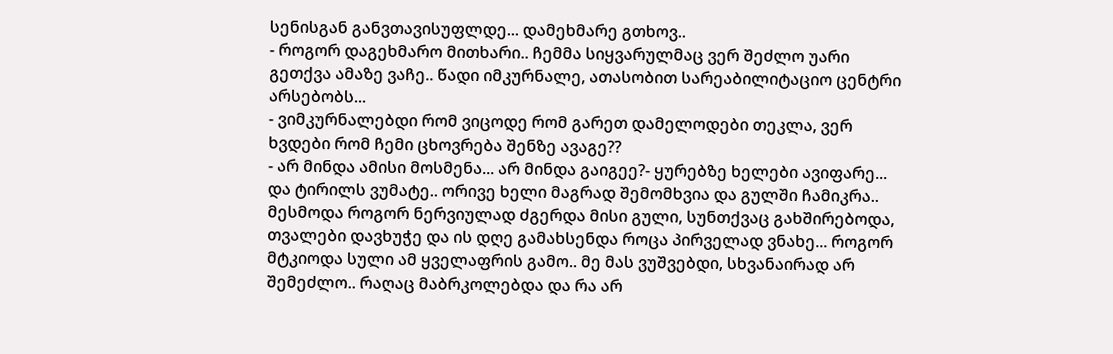სენისგან განვთავისუფლდე... დამეხმარე გთხოვ..
- როგორ დაგეხმარო მითხარი.. ჩემმა სიყვარულმაც ვერ შეძლო უარი გეთქვა ამაზე ვაჩე.. წადი იმკურნალე, ათასობით სარეაბილიტაციო ცენტრი არსებობს...
- ვიმკურნალებდი რომ ვიცოდე რომ გარეთ დამელოდები თეკლა, ვერ ხვდები რომ ჩემი ცხოვრება შენზე ავაგე??
- არ მინდა ამისი მოსმენა... არ მინდა გაიგეე?- ყურებზე ხელები ავიფარე... და ტირილს ვუმატე.. ორივე ხელი მაგრად შემომხვია და გულში ჩამიკრა.. მესმოდა როგორ ნერვიულად ძგერდა მისი გული, სუნთქვაც გახშირებოდა, თვალები დავხუჭე და ის დღე გამახსენდა როცა პირველად ვნახე... როგორ მტკიოდა სული ამ ყველაფრის გამო.. მე მას ვუშვებდი, სხვანაირად არ შემეძლო.. რაღაც მაბრკოლებდა და რა არ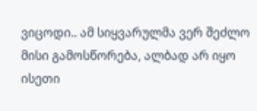ვიცოდი.. ამ სიყვარულმა ვერ შეძლო მისი გამოსწორება, ალბად არ იყო ისეთი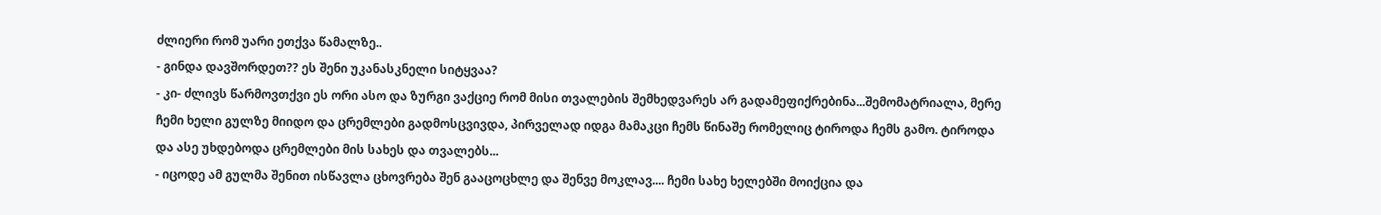ძლიერი რომ უარი ეთქვა წამალზე..
- გინდა დავშორდეთ?? ეს შენი უკანასკნელი სიტყვაა?
- კი- ძლივს წარმოვთქვი ეს ორი ასო და ზურგი ვაქციე რომ მისი თვალების შემხედვარეს არ გადამეფიქრებინა...შემომატრიალა, მერე ჩემი ხელი გულზე მიიდო და ცრემლები გადმოსცვივდა, პირველად იდგა მამაკცი ჩემს წინაშე რომელიც ტიროდა ჩემს გამო. ტიროდა და ასე უხდებოდა ცრემლები მის სახეს და თვალებს...
- იცოდე ამ გულმა შენით ისწავლა ცხოვრება შენ გააცოცხლე და შენვე მოკლავ.... ჩემი სახე ხელებში მოიქცია და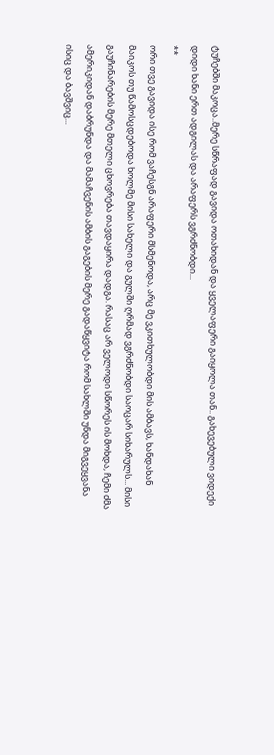ტუჩებში მაკოცა..მერე სწრაფად გავიდა ოთახიდან და ყველაფერი გაიყოლა თან.. გახევებული ვიდექი დიდი ხანი ერთ ადგილას და არაფერს ვგრძნობდი...
**
ორი თვე გავიდა ისე რომ ვაჩესგნ არაფერი მსმენოდა, არც მე ვკითხულობდი მის ამბავს, ხანდახან მაიკოს თუ წამოსცდებოდა ხოლმე მისი სახელი და გულში ღრმად ვგრძნობდი საოცარ სიხარულს... მისი გაუჩინარების მერე მთელი ცხოვრება თავდაყირა დადგა. რასაც არ ველოდი სწორეს ის მოხდა, ჩემი ძმა ამერიკიდან დაბრუნდა და მამაჩვენის ამბის გაგების მერე გადაწყვიტა რომ სახლში უნდა მიგვეყვანა ისიც და ბავშვიც...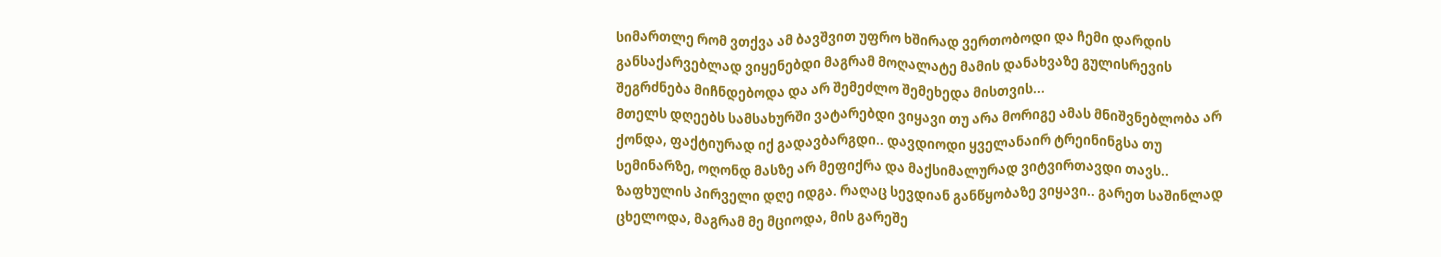სიმართლე რომ ვთქვა ამ ბავშვით უფრო ხშირად ვერთობოდი და ჩემი დარდის განსაქარვებლად ვიყენებდი მაგრამ მოღალატე მამის დანახვაზე გულისრევის შეგრძნება მიჩნდებოდა და არ შემეძლო შემეხედა მისთვის...
მთელს დღეებს სამსახურში ვატარებდი ვიყავი თუ არა მორიგე ამას მნიშვნებლობა არ ქონდა, ფაქტიურად იქ გადავბარგდი.. დავდიოდი ყველანაირ ტრეინინგსა თუ სემინარზე, ოღონდ მასზე არ მეფიქრა და მაქსიმალურად ვიტვირთავდი თავს..
ზაფხულის პირველი დღე იდგა. რაღაც სევდიან განწყობაზე ვიყავი.. გარეთ საშინლად ცხელოდა, მაგრამ მე მციოდა, მის გარეშე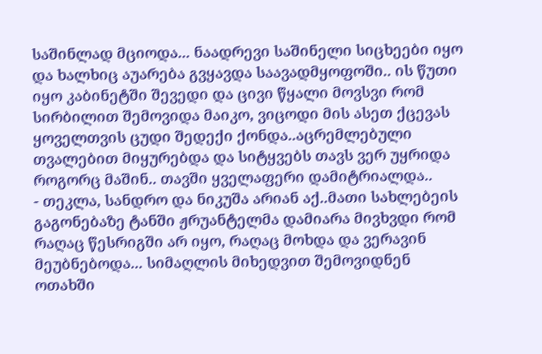საშინლად მციოდა... ნაადრევი საშინელი სიცხეები იყო და ხალხიც აუარება გვყავდა საავადმყოფოში.. ის წუთი იყო კაბინეტში შევედი და ცივი წყალი მოვსვი რომ სირბილით შემოვიდა მაიკო, ვიცოდი მის ასეთ ქცევას ყოველთვის ცუდი შედექი ქონდა..აცრემლებული თვალებით მიყურებდა და სიტყვებს თავს ვერ უყრიდა როგორც მაშინ.. თავში ყველაფერი დამიტრიალდა..
- თეკლა, სანდრო და ნიკუშა არიან აქ..მათი სახლებეის გაგონებაზე ტანში ჟრუანტელმა დამიარა მივხვდი რომ რაღაც წესრიგში არ იყო, რაღაც მოხდა და ვერავინ მეუბნებოდა... სიმაღლის მიხედვით შემოვიდნენ ოთახში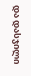და დასჯილი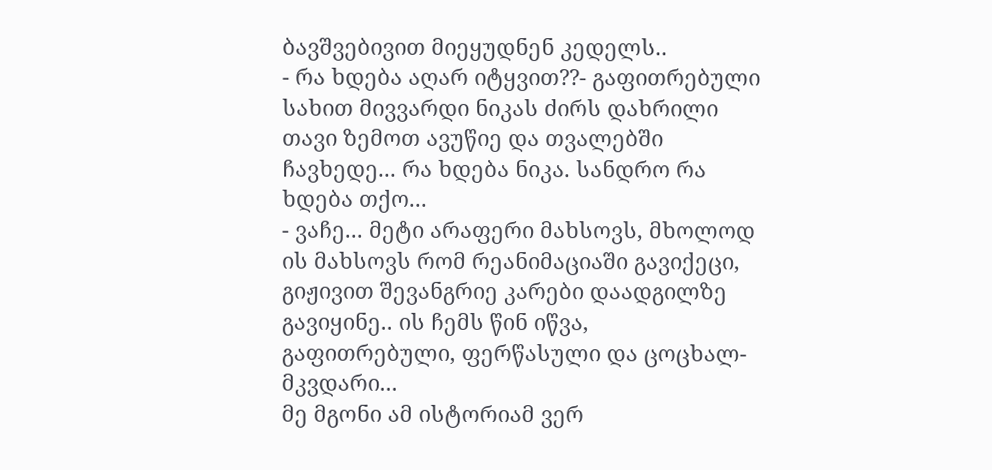ბავშვებივით მიეყუდნენ კედელს..
- რა ხდება აღარ იტყვით??- გაფითრებული სახით მივვარდი ნიკას ძირს დახრილი თავი ზემოთ ავუწიე და თვალებში ჩავხედე... რა ხდება ნიკა. სანდრო რა ხდება თქო...
- ვაჩე... მეტი არაფერი მახსოვს, მხოლოდ ის მახსოვს რომ რეანიმაციაში გავიქეცი, გიჟივით შევანგრიე კარები დაადგილზე გავიყინე.. ის ჩემს წინ იწვა, გაფითრებული, ფერწასული და ცოცხალ-მკვდარი...
მე მგონი ამ ისტორიამ ვერ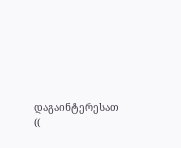დაგაინტერესათ ((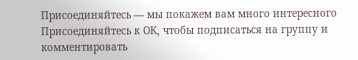Присоединяйтесь — мы покажем вам много интересного
Присоединяйтесь к ОК, чтобы подписаться на группу и комментировать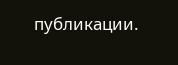публикации.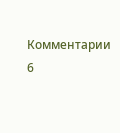Комментарии 6